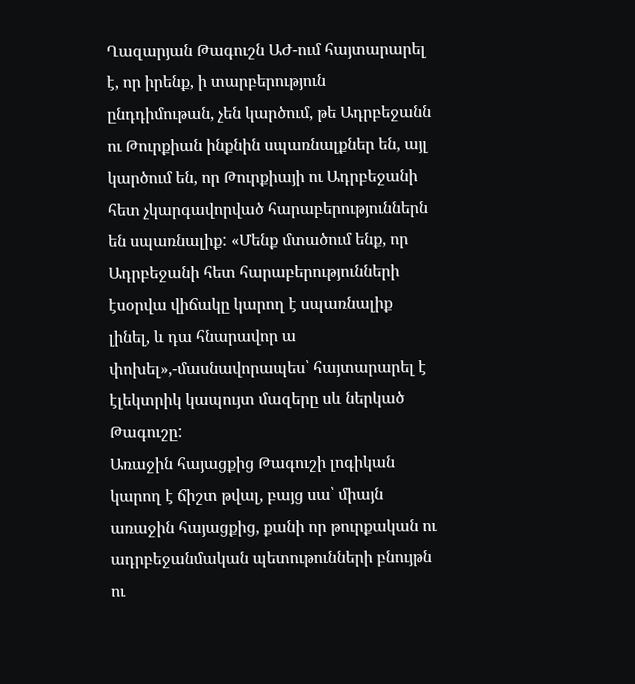Ղազարյան Թագուշն ԱԺ-ում հայտարարել է, որ իրենք, ի տարբերություն ընդդիմութան, չեն կարծում, թե Ադրբեջանն ու Թուրքիան ինքնին սպառնալքներ են, այլ կարծում են, որ Թուրքիայի ու Ադրբեջանի հետ չկարգավորված հարաբերություններն են սպառնալիք: «Մենք մտածում ենք, որ Ադրբեջանի հետ հարաբերությունների էսօրվա վիճակը կարող է սպառնալիք լինել, և դա հնարավոր ա փոխել»,-մասնավորապես՝ հայտարարել է էլեկտրիկ կապույտ մազերը սև ներկած Թագուշը:
Առաջին հայացքից Թագուշի լոգիկան կարող է ճիշտ թվալ, բայց սա՝ միայն առաջին հայացքից, քանի որ թուրքական ու ադրբեջանմական պետութունների բնույթն ու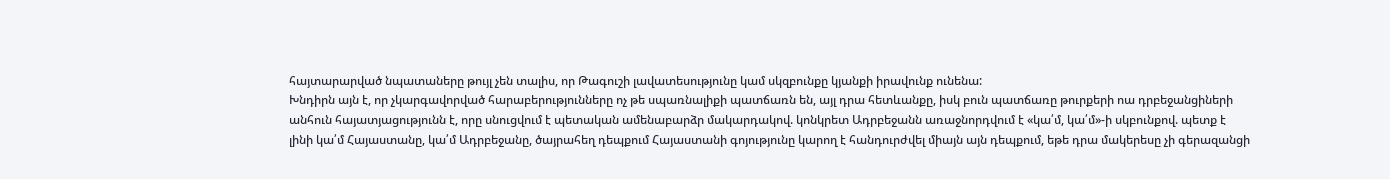հայտարարված նպատաները թույլ չեն տալիս, որ Թագուշի լավատեսությունը կամ սկզբունքը կյանքի իրավունք ունենա:
Խնդիրն այն է, որ չկարգավորված հարաբերությունները ոչ թե սպառնալիքի պատճառն են, այլ դրա հետևանքը, իսկ բուն պատճառը թուրքերի ոա դրբեջանցիների անհուն հայատյացությունն է, որը սնուցվում է պետական ամենաբարձր մակարդակով. կոնկրետ Ադրբեջանն առաջնորդվում է «կա՛մ, կա՛մ»-ի սկբունքով. պետք է լինի կա՛մ Հայաստանը, կա՛մ Ադրբեջանը, ծայրահեղ դեպքում Հայաստանի գոյությունը կարող է հանդուրժվել միայն այն դեպքում, եթե դրա մակերեսը չի գերազանցի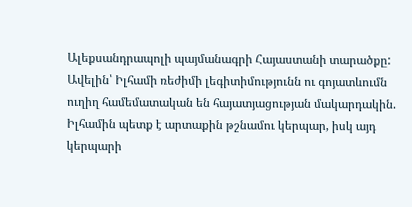Ալեքսանդրապոլի պայմանագրի Հայաստանի տարածքը: Ավելին՝ Իլհամի ռեժիմի լեգիտիմությունն ու գոյատևումն ուղիղ համեմատական են հայատյացության մակարդակին. Իլհամին պետք է արտաքին թշնամու կերպար, իսկ այդ կերպարի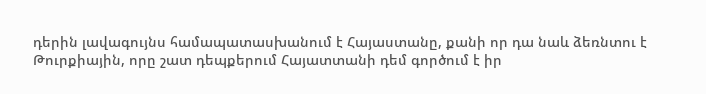դերին լավագույնս համապատասխանում է Հայաստանը, քանի որ դա նաև ձեռնտու է Թուրքիային, որը շատ դեպքերում Հայատտանի դեմ գործում է իր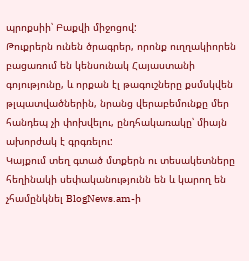պրոքսիի՝ Բաքվի միջոցով:
Թուքրերն ունեն ծրագրեր, որոնք ուղղակիորեն բացառում են կենսունակ Հայաստանի գոյությունը, և որքան էլ թագուշները քսմսկվեն թլպատվածներին, նրանց վերաբեմունքը մեր հանդեպ չի փոխվելու, ընդհակառակը՝ միայն ախորժակ է գրգռելու:
Կայքում տեղ գտած մտքերն ու տեսակետները հեղինակի սեփականությունն են և կարող են չհամընկնել BlogNews.am-ի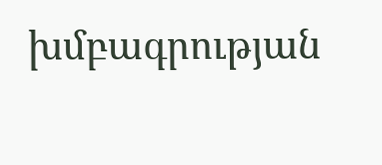խմբագրության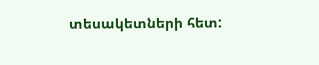տեսակետների հետ: